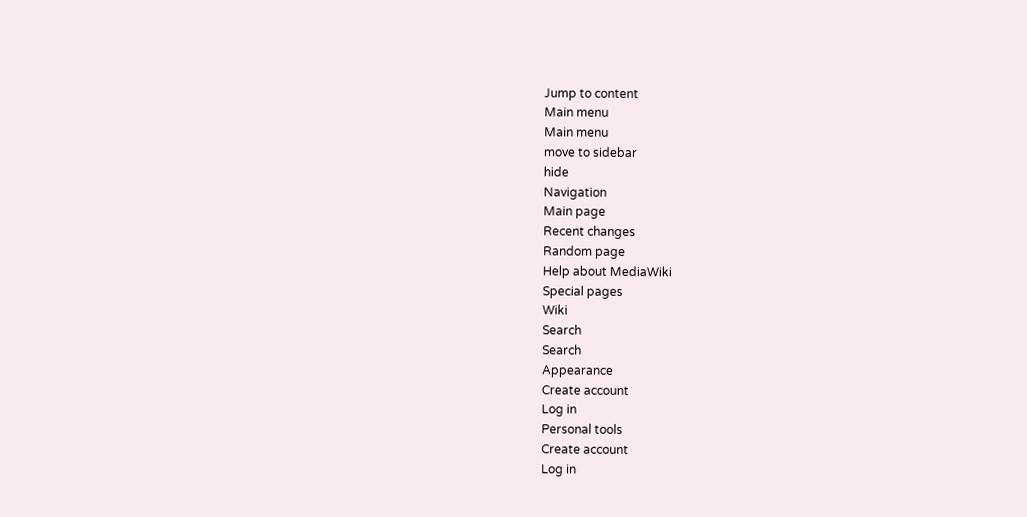Jump to content
Main menu
Main menu
move to sidebar
hide
Navigation
Main page
Recent changes
Random page
Help about MediaWiki
Special pages
Wiki
Search
Search
Appearance
Create account
Log in
Personal tools
Create account
Log in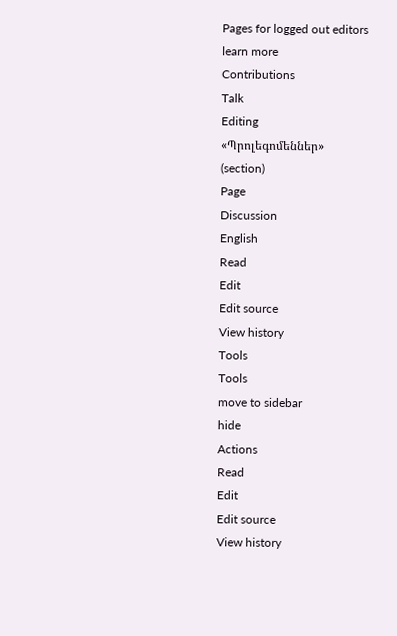Pages for logged out editors
learn more
Contributions
Talk
Editing
«Պրոլեգոմեններ»
(section)
Page
Discussion
English
Read
Edit
Edit source
View history
Tools
Tools
move to sidebar
hide
Actions
Read
Edit
Edit source
View history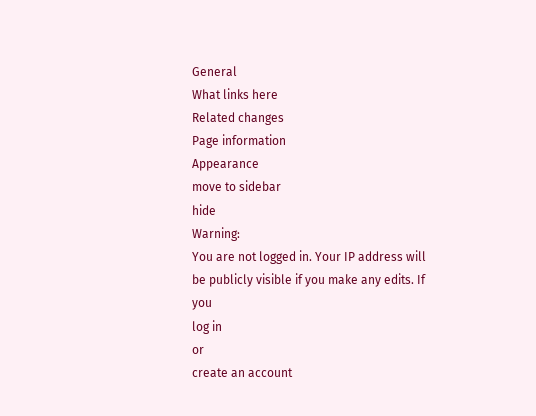General
What links here
Related changes
Page information
Appearance
move to sidebar
hide
Warning:
You are not logged in. Your IP address will be publicly visible if you make any edits. If you
log in
or
create an account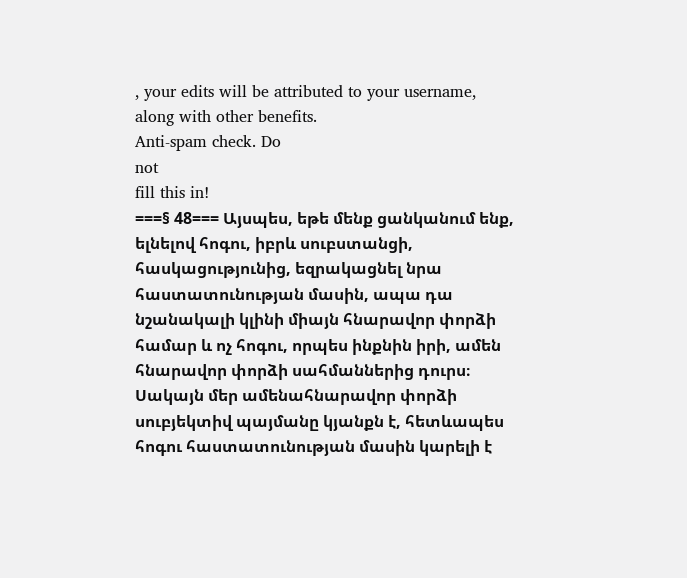, your edits will be attributed to your username, along with other benefits.
Anti-spam check. Do
not
fill this in!
===§ 48=== Այսպես, եթե մենք ցանկանում ենք, ելնելով հոգու, իբրև սուբստանցի, հասկացությունից, եզրակացնել նրա հաստատունության մասին, ապա դա նշանակալի կլինի միայն հնարավոր փորձի համար և ոչ հոգու, որպես ինքնին իրի, ամեն հնարավոր փորձի սահմաններից դուրս։ Սակայն մեր ամենահնարավոր փորձի սուբյեկտիվ պայմանը կյանքն է, հետևապես հոգու հաստատունության մասին կարելի է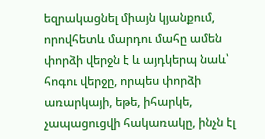եզրակացնել միայն կյանքում, որովհետև մարդու մահը ամեն փորձի վերջն է և այդկերպ նաև՝ հոգու վերջը, որպես փորձի առարկայի, եթե, իհարկե, չապացուցվի հակառակը, ինչն էլ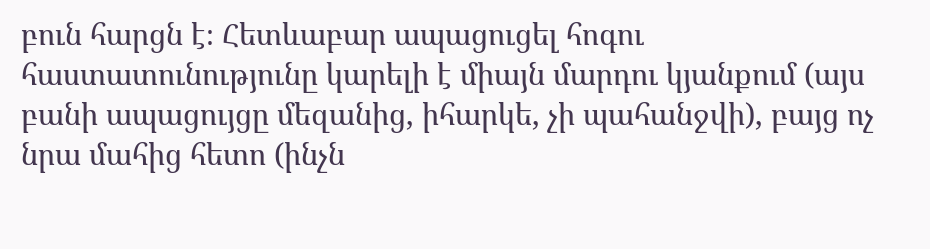բուն հարցն է։ Հետևաբար ապացուցել հոգու հաստատունությունը կարելի է միայն մարդու կյանքում (այս բանի ապացույցը մեզանից, իհարկե, չի պահանջվի), բայց ոչ նրա մահից հետո (ինչն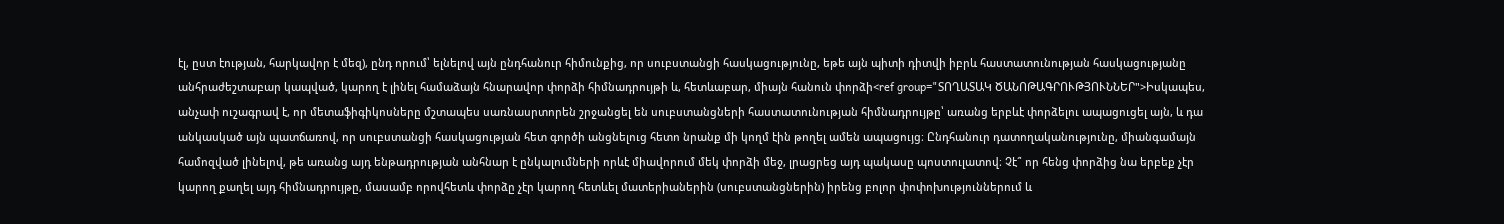էլ, ըստ էության, հարկավոր է մեզ), ընդ որում՝ ելնելով այն ընդհանուր հիմունքից, որ սուբստանցի հասկացությունը, եթե այն պիտի դիտվի իբրև հաստատունության հասկացությանը անհրաժեշտաբար կապված, կարող է լինել համաձայն հնարավոր փորձի հիմնադրույթի և, հետևաբար, միայն հանուն փորձի<ref group="ՏՈՂԱՏԱԿ ԾԱՆՈԹԱԳՐՈՒԹՅՈՒՆՆԵՐ">Իսկապես, անչափ ուշագրավ է, որ մետաֆիգիկոսները մշտապես սառնասրտորեն շրջանցել են սուբստանցների հաստատունության հիմնադրույթը՝ առանց երբևէ փորձելու ապացուցել այն, և դա անկասկած այն պատճառով, որ սուբստանցի հասկացության հետ գործի անցնելուց հետո նրանք մի կողմ էին թողել ամեն ապացույց։ Ընդհանուր դատողականությունը, միանգամայն համոզված լինելով, թե առանց այդ ենթադրության անհնար է ընկալումների որևէ միավորում մեկ փորձի մեջ, լրացրեց այդ պակասը պոստուլատով։ Չէ՞ որ հենց փորձից նա երբեք չէր կարող քաղել այդ հիմնադրույթը, մասամբ որովհետև փորձը չէր կարող հետևել մատերիաներին (սուբստանցներին) իրենց բոլոր փոփոխություններում և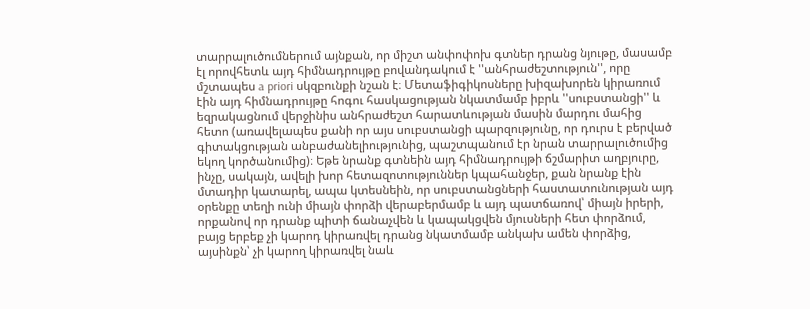տարրալուծումներում այնքան, որ միշտ անփոփոխ գտներ դրանց նյութը, մասամբ էլ որովհետև այդ հիմնադրույթը բովանդակում է ''անհրաժեշտություն'', որը մշտապես a priori սկզբունքի նշան է։ Մետաֆիգիկոսները խիզախորեն կիրառում էին այդ հիմնադրույթը հոգու հասկացության նկատմամբ իբրև ''սուբստանցի'' և եզրակացնում վերջինիս անհրաժեշտ հարատևության մասին մարդու մահից հետո (առավելապես քանի որ այս սուբստանցի պարզությունը, որ դուրս է բերված գիտակցության անբաժանելիությունից, պաշտպանում էր նրան տարրալուծումից եկող կործանումից)։ Եթե նրանք գտնեին այդ հիմնադրույթի ճշմարիտ աղբյուրը, ինչը, սակայն, ավելի խոր հետազոտություններ կպահանջեր, քան նրանք էին մտադիր կատարել, ապա կտեսնեին, որ սուբստանցների հաստատունության այդ օրենքը տեղի ունի միայն փորձի վերաբերմամբ և այդ պատճառով՝ միայն իրերի, որքանով որ դրանք պիտի ճանաչվեն և կապակցվեն մյուսների հետ փորձում, բայց երբեք չի կարոդ կիրառվել դրանց նկատմամբ անկախ ամեն փորձից, այսինքն՝ չի կարող կիրառվել նաև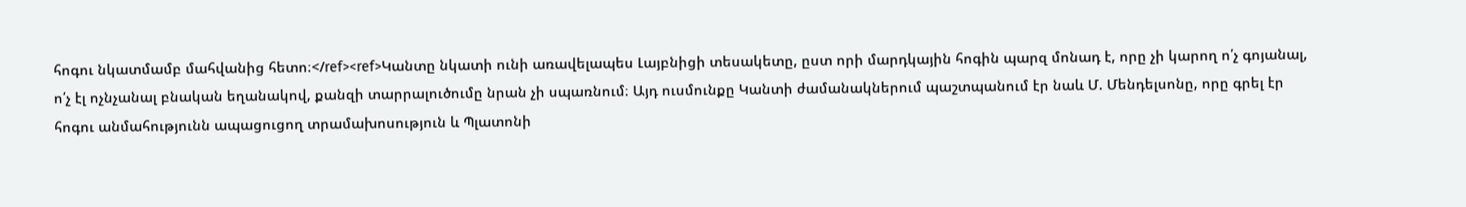հոգու նկատմամբ մահվանից հետո։</ref><ref>Կանտը նկատի ունի առավելապես Լայբնիցի տեսակետը, ըստ որի մարդկային հոգին պարզ մոնադ է, որը չի կարող ո՛չ գոյանալ, ո՛չ էլ ոչնչանալ բնական եղանակով, քանզի տարրալուծումը նրան չի սպառնում։ Այդ ուսմունքը Կանտի ժամանակներում պաշտպանում էր նաև Մ. Մենդելսոնը, որը գրել էր հոգու անմահությունն ապացուցող տրամախոսություն և Պլատոնի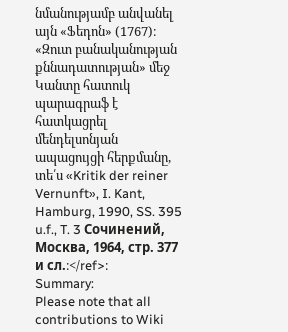նմանությամբ անվանել այն «Ֆեդոն» (1767)։ «Զուտ բանականության քննադատության» մեջ Կանտը հատուկ պարագրաֆ է հատկացրել մենդելսոնյան ապացույցի հերքմանը, տե՛ս «Kritik der reiner Vernunft», I. Kant, Hamburg, 1990, SS. 395 u.f., T. 3 Сочинений, Москва, 1964, стр. 377 и сл.։</ref>։
Summary:
Please note that all contributions to Wiki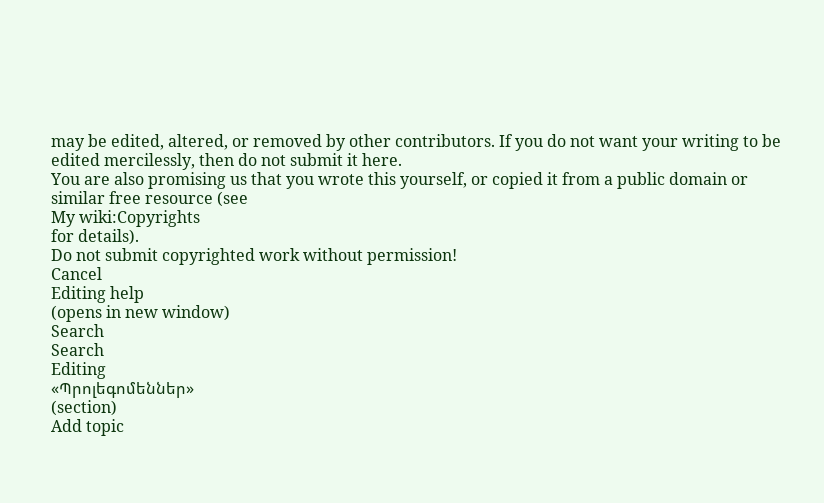may be edited, altered, or removed by other contributors. If you do not want your writing to be edited mercilessly, then do not submit it here.
You are also promising us that you wrote this yourself, or copied it from a public domain or similar free resource (see
My wiki:Copyrights
for details).
Do not submit copyrighted work without permission!
Cancel
Editing help
(opens in new window)
Search
Search
Editing
«Պրոլեգոմեններ»
(section)
Add topic